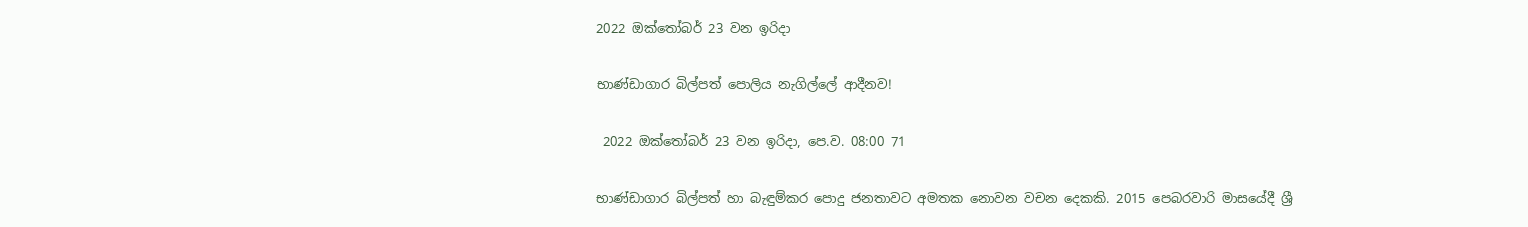2022 ඔක්තෝබර් 23 වන ඉරිදා

භාණ්ඩාගාර බිල්පත් පොලිය නැගිල්ලේ ආදීනව!

 2022 ඔක්තෝබර් 23 වන ඉරිදා, පෙ.ව. 08:00 71

භාණ්ඩාගාර බිල්පත් හා බැඳුම්කර පොදු ජනතාවට අමතක නොවන වචන දෙකකි. 2015 පෙබරවාරි මාසයේදී ශ්‍රී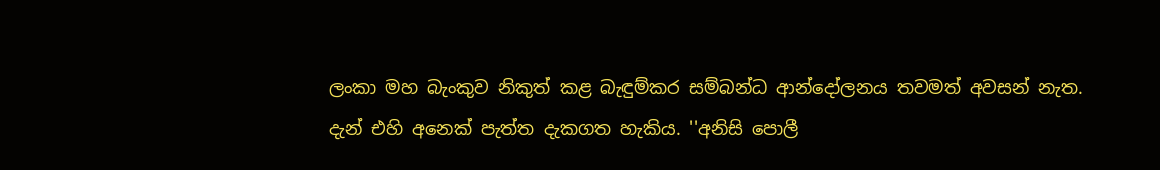ලංකා මහ බැංකුව නිකුත් කළ බැඳුම්කර සම්බන්ධ ආන්දෝලනය තවමත් අවසන් නැත. දැන් එහි අනෙක් පැත්ත දැකගත හැකිය. ''අනිසි පොලී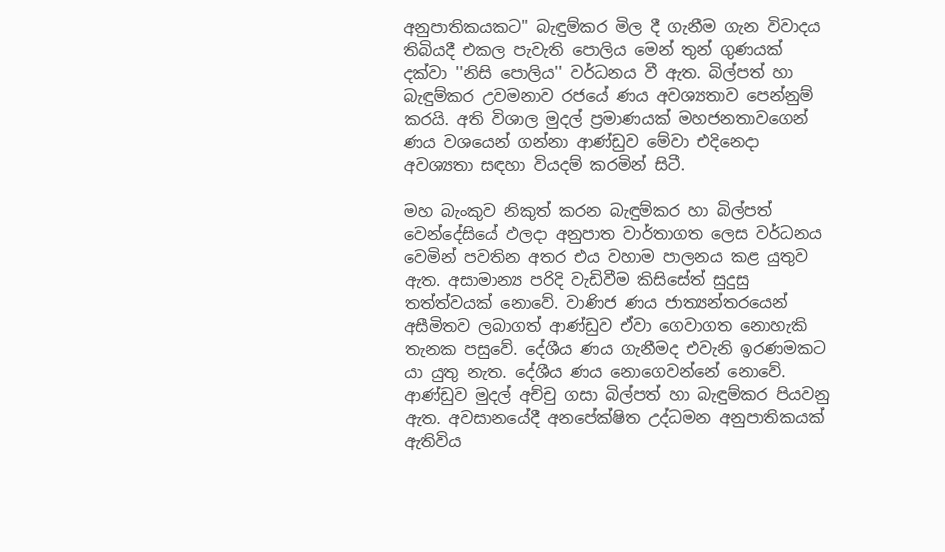අනුපාතිකයකට'' බැඳුම්කර මිල දී ගැනීම ගැන විවාදය තිබියදී එකල පැවැති පොලිය මෙන් තුන් ගුණයක් දක්වා ''නිසි පොලිය'' වර්ධනය වී ඇත. බිල්පත් හා බැඳුම්කර උවමනාව රජයේ ණය අවශ්‍යතාව පෙන්නුම් කරයි. අති විශාල මුදල් ප්‍රමාණයක් මහජනතාවගෙන් ණය වශයෙන් ගන්නා ආණ්ඩුව මේවා එදිනෙදා අවශ්‍යතා සඳහා වියදම් කරමින් සිටී.

මහ බැංකුව නිකුත් කරන බැඳුම්කර හා බිල්පත් වෙන්දේසියේ ඵලදා අනුපාත වාර්තාගත ලෙස වර්ධනය වෙමින් පවතින අතර එය වහාම පාලනය කළ යුතුව ඇත. අසාමාන්‍ය පරිදි වැඩිවීම කිසිසේත් සුදුසු තත්ත්වයක් නොවේ. වාණිජ ණය ජාත්‍යන්තරයෙන් අසීමිතව ලබාගත් ආණ්ඩුව ඒවා ගෙවාගත නොහැකි තැනක පසුවේ. දේශීය ණය ගැනීමද එවැනි ඉරණමකට යා යුතු නැත. දේශීය ණය නොගෙවන්නේ නොවේ. ආණ්ඩුව මුදල් අච්චු ගසා බිල්පත් හා බැඳුම්කර පියවනු ඇත. අවසානයේදී අනපේක්ෂිත උද්ධමන අනුපාතිකයක් ඇතිවිය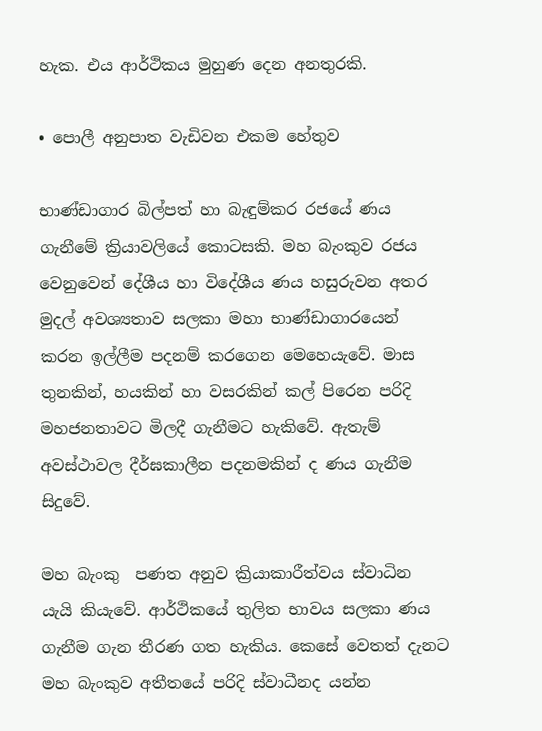හැක. එය ආර්ථිකය මුහුණ දෙන අනතුරකි.

• පොලී අනුපාත වැඩිවන එකම හේතුව

භාණ්ඩාගාර බිල්පත් හා බැඳුම්කර රජයේ ණය ගැනීමේ ක්‍රියාවලියේ කොටසකි. මහ බැංකුව රජය වෙනුවෙන් දේශීය හා විදේශීය ණය හසුරුවන අතර මුදල් අවශ්‍යතාව සලකා මහා භාණ්ඩාගාරයෙන් කරන ඉල්ලීම පදනම් කරගෙන මෙහෙයැවේ. මාස තුනකින්, හයකින් හා වසරකින් කල් පිරෙන පරිදි මහජනතාවට මිලදී ගැනීමට හැකිවේ. ඇතැම් අවස්ථාවල දීර්ඝකාලීන පදනමකින් ද ණය ගැනීම සිදුවේ.

මහ බැංකු  පණත අනුව ක්‍රියාකාරීත්වය ස්වාධින යැයි කියැවේ. ආර්ථිකයේ තුලිත භාවය සලකා ණය ගැනීම ගැන තීරණ ගත හැකිය. කෙසේ වෙතත් දැනට මහ බැංකුව අතීතයේ පරිදි ස්වාධීනද යන්න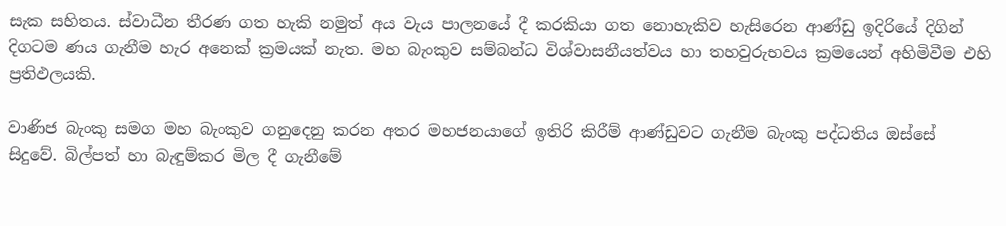සැක සහිතය. ස්වාධීන තීරණ ගත හැකි නමුත් අය වැය පාලනයේ දී කරකියා ගත නොහැකිව හැසිරෙන ආණ්ඩු ඉදිරියේ දිගින් දිගටම ණය ගැනීම හැර අනෙක් ක්‍රමයක් නැත. මහ බැංකුව සම්බන්ධ විශ්වාසනීයත්වය හා තහවුරුභවය ක්‍රමයෙන් අහිමිවීම එහි ප්‍රතිඵලයකි.

වාණිජ බැංකු සමග මහ බැංකුව ගනුදෙනු කරන අතර මහජනයාගේ ඉතිරි කිරීම් ආණ්ඩුවට ගැනීම බැංකු පද්ධතිය ඔස්සේ සිදුවේ. බිල්පත් හා බැඳුම්කර මිල දී ගැනීමේ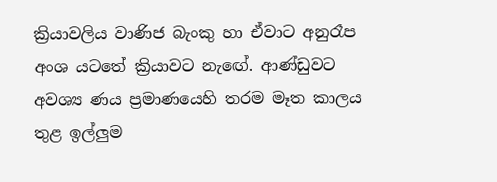ක්‍රියාවලිය වාණිජ බැංකු හා ඒවාට අනුරෑප අංශ යටතේ ක්‍රියාවට නැඟේ. ආණ්ඩුවට අවශ්‍ය ණය ප්‍රමාණයෙහි තරම මෑත කාලය තුළ ඉල්ලුම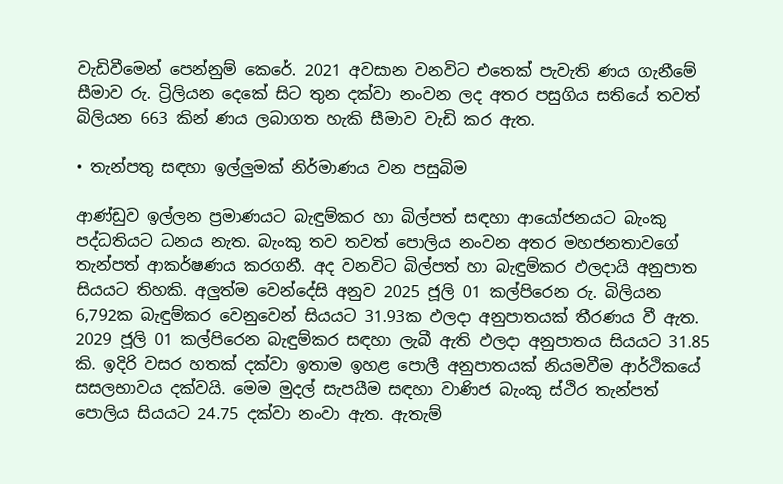වැඩිවීමෙන් පෙන්නුම් කෙරේ. 2021 අවසාන වනවිට එතෙක් පැවැති ණය ගැනීමේ සීමාව රු. ට්‍රිලියන දෙකේ සිට තුන දක්වා නංවන ලද අතර පසුගිය සතියේ තවත් බිලියන 663 කින් ණය ලබාගත හැකි සීමාව වැඩි කර ඇත.

• තැන්පතු සඳහා ඉල්ලුමක් නිර්මාණය වන පසුබිම

ආණ්ඩුව ඉල්ලන ප්‍රමාණයට බැඳුම්කර හා බිල්පත් සඳහා ආයෝජනයට බැංකු පද්ධතියට ධනය නැත. බැංකු තව තවත් පොලිය නංවන අතර මහජනතාවගේ තැන්පත් ආකර්ෂණය කරගනී. අද වනවිට බිල්පත් හා බැඳුම්කර ඵලදායි අනුපාත සියයට තිහකි. අලුත්ම වෙන්දේසි අනුව 2025 ජූලි 01 කල්පිරෙන රු. බිලියන 6,792ක බැඳුම්කර වෙනුවෙන් සියයට 31.93ක ඵලදා අනුපාතයක් තීරණය වී ඇත. 2029 ජූලි 01 කල්පිරෙන බැඳුම්කර සඳහා ලැබී ඇති ඵලදා අනුපාතය සියයට 31.85 කි. ඉදිරි වසර හතක් දක්වා ඉතාම ඉහළ පොලී අනුපාතයක් නියමවීම ආර්ථිකයේ සසලභාවය දක්වයි. මෙම මුදල් සැපයීම සඳහා වාණිජ බැංකු ස්ථිර තැන්පත් පොලිය සියයට 24.75 දක්වා නංවා ඇත. ඇතැම්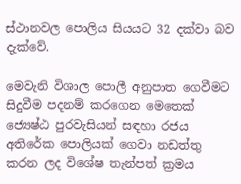ස්ථානවල පොලිය සියයට 32 දක්වා බව දැක්වේ.

මෙවැනි විශාල පොලී අනුපාත ගෙවීමට සිදුවීම පදනම් කරගෙන මෙතෙක් ජ්‍යෙෂ්ඨ පුරවැසියන් සඳහා රජය අතිරේක පොලියක් ගෙවා නඩත්තු කරන ලද විශේෂ තැන්පත් ක්‍රමය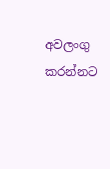අවලංගු කරන්නට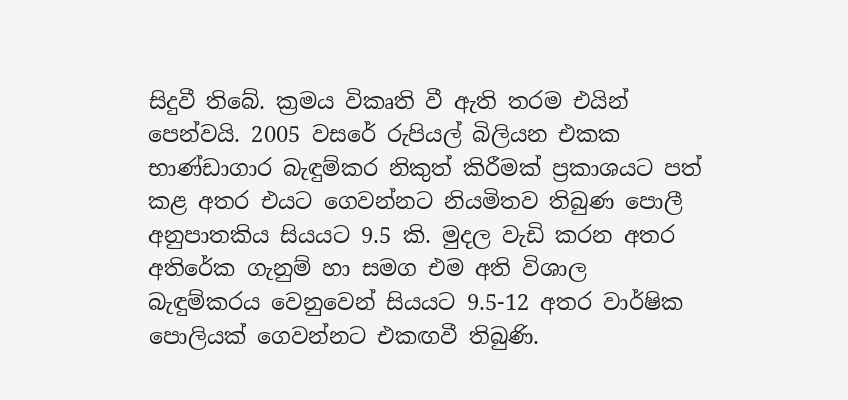සිදුවී තිබේ. ක්‍රමය විකෘති වී ඇති තරම එයින් පෙන්වයි. 2005 වසරේ රුපියල් බිලියන එකක භාණ්ඩාගාර බැඳුම්කර නිකුත් කිරීමක් ප්‍රකාශයට පත් කළ අතර එයට ගෙවන්නට නියමිතව තිබුණ පොලී අනුපාතකිය සියයට 9.5 කි. මුදල වැඩි කරන අතර අතිරේක ගැනුම් හා සමග එම අති විශාල බැඳුම්කරය වෙනුවෙන් සියයට 9.5-12 අතර වාර්ෂික පොලියක් ගෙවන්නට එකඟවී තිබුණි.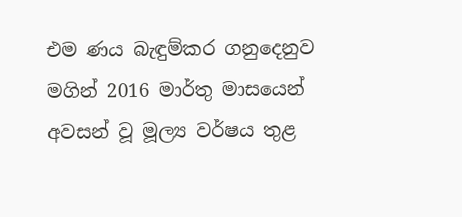එම ණය බැඳුම්කර ගනුදෙනුව මගින් 2016 මාර්තු මාසයෙන් අවසන් වූ මූල්‍ය වර්ෂය තුළ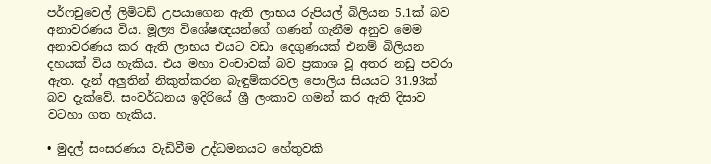පර්ෆචුවෙල් ලිමිටඩ් උපයාගෙන ඇති ලාභය රුපියල් බිලියන 5.1ක් බව අනාවරණය විය. මූල්‍ය විශේෂඥයන්ගේ ගණන් ගැනීම අනුව මෙම අනාවරණය කර ඇති ලාභය එයට වඩා දෙගුණයක් එනම් බිලියන දහයක් විය හැකිය. එය මහා වංචාවක් බව ප්‍රකාශ වූ අතර නඩු පවරා ඇත. දැන් අලුතින් නිකුත්කරන බැඳුම්කරවල පොලිය සියයට 31.93ක් බව දැක්වේ. සංවර්ධනය ඉදිරියේ ශ්‍රී ලංකාව ගමන් කර ඇති දිසාව වටහා ගත හැකිය.

• මුදල් සංසරණය වැඩිවීම උද්ධමනයට හේතුවකි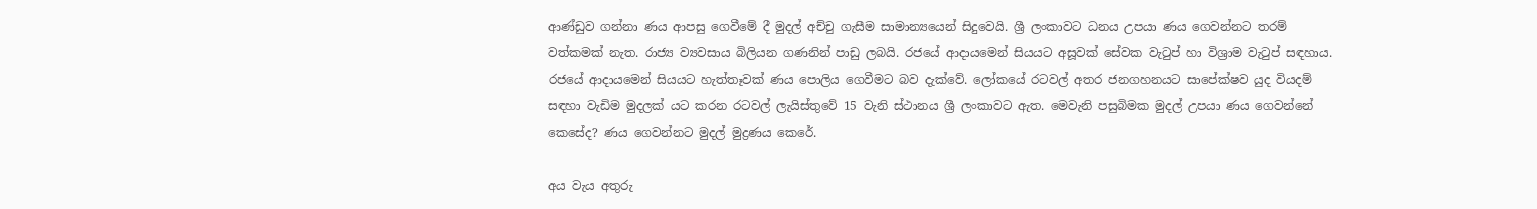ආණ්ඩුව ගන්නා ණය ආපසු ගෙවීමේ දී මුදල් අච්චු ගැසීම සාමාන්‍යයෙන් සිදුවෙයි. ශ්‍රී ලංකාවට ධනය උපයා ණය ගෙවන්නට තරම් වත්කමක් නැත. රාජ්‍ය ව්‍යවසාය බිලියන ගණනින් පාඩු ලබයි. රජයේ ආදායමෙන් සියයට අසූවක් සේවක වැටුප් හා විශ්‍රාම වැටුප් සඳහාය. රජයේ ආදායමෙන් සියයට හැත්තෑවක් ණය පොලිය ගෙවීමට බව දැක්වේ. ලෝකයේ රටවල් අතර ජනගහනයට සාපේක්ෂව යුද වියදම් සඳහා වැඩිම මුදලක් යට කරන රටවල් ලැයිස්තුවේ 15 වැනි ස්ථානය ශ්‍රී ලංකාවට ඇත. මෙවැනි පසුබිමක මුදල් උපයා ණය ගෙවන්නේ කෙසේද? ණය ගෙවන්නට මුදල් මුද්‍රණය කෙරේ.

අය වැය අතුරු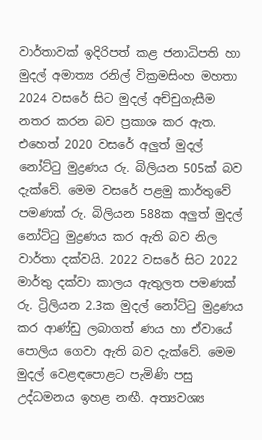වාර්තාවක් ඉදිරිපත් කළ ජනාධිපති හා මුදල් අමාත්‍ය රනිල් වික්‍රමසිංහ මහතා 2024 වසරේ සිට මුදල් අච්චුගැසීම නතර කරන බව ප්‍රකාශ කර ඇත. එහෙත් 2020 වසරේ අලුත් මුදල් නෝට්ටු මුද්‍රණය රු. බිලියන 505ක් බව දැක්වේ. මෙම වසරේ පළමු කාර්තුවේ පමණක් රු. බිලියන 588ක අලුත් මුදල් නෝට්ටු මුද්‍රණය කර ඇති බව නිල වාර්තා දක්වයි. 2022 වසරේ සිට 2022 මාර්තු දක්වා කාලය ඇතුලත පමණක් රු. ට්‍රිලියන 2.3ක මුදල් නෝට්ටු මුද්‍රණය කර ආණ්ඩු ලබාගත් ණය හා ඒවායේ පොලිය ගෙවා ඇති බව දැක්වේ. මෙම මුදල් වෙළඳපොළට පැමිණි පසු උද්ධමනය ඉහළ නඟී. අත්‍යවශ්‍ය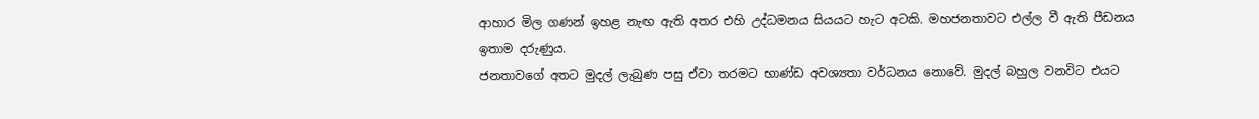ආහාර මිල ගණන් ඉහළ නැඟ ඇති අතර එහි උද්ධමනය සියයට හැට අටකි. මහජනතාවට එල්ල වී ඇති පීඩනය ඉතාම දරුණුය.
ජනතාවගේ අතට මුදල් ලැබුණ පසු ඒවා තරමට භාණ්ඩ අවශ්‍යතා වර්ධනය නොවේ. මුදල් බහුල වනවිට එයට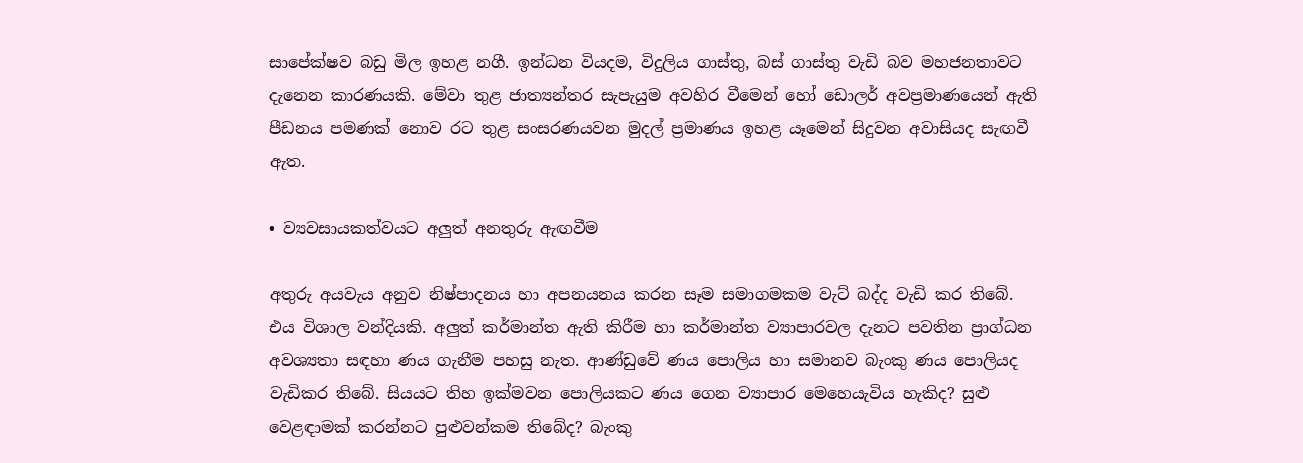සාපේක්ෂව බඩු මිල ඉහළ නගී. ඉන්ධන වියදම, විදුලිය ගාස්තු, බස් ගාස්තු වැඩි බව මහජනතාවට දැනෙන කාරණයකි. මේවා තුළ ජාත්‍යන්තර සැපැයුම අවහිර වීමෙන් හෝ ඩොලර් අවප්‍රමාණයෙන් ඇති පීඩනය පමණක් නොව රට තුළ සංසරණයවන මුදල් ප්‍රමාණය ඉහළ යෑමෙන් සිදුවන අවාසියද සැඟවී ඇත.

• ව්‍යවසායකත්වයට අලුත් අනතුරු ඇඟවීම

අතුරු අයවැය අනුව නිෂ්පාදනය හා අපනයනය කරන සෑම සමාගමකම වැට් බද්ද වැඩි කර තිබේ. එය විශාල වන්දියකි. අලුත් කර්මාන්ත ඇති කිරීම හා කර්මාන්ත ව්‍යාපාරවල දැනට පවතින ප්‍රාග්ධන අවශ්‍යතා සඳහා ණය ගැනීම පහසු නැත. ආණ්ඩුවේ ණය පොලිය හා සමානව බැංකු ණය පොලියද වැඩිකර තිබේ. සියයට තිහ ඉක්මවන පොලියකට ණය ගෙන ව්‍යාපාර මෙහෙයැවිය හැකිද? සුළු වෙළඳාමක් කරන්නට පුළුවන්කම තිබේද? බැංකු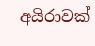අයිරාවක්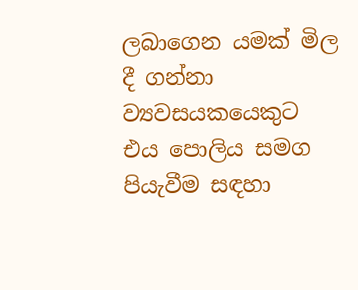ලබාගෙන යමක් මිල දී ගන්නා ව්‍යවසයකයෙකුට එය පොලිය සමග පියැවීම සඳහා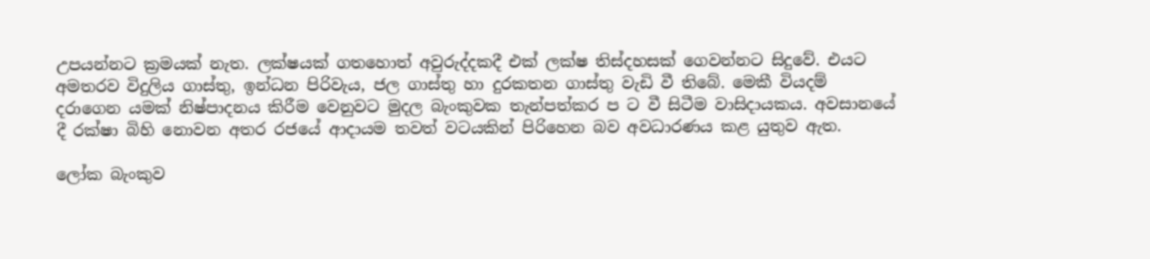උපයන්නට ක්‍රමයක් නැත. ලක්ෂයක් ගතහොත් අවුරුද්දකදී එක් ලක්ෂ තිස්දහසක් ගෙවන්නට සිදුවේ. එයට අමතරව විදුලිය ගාස්තු, ඉන්ධන පිරිවැය, ජල ගාස්තු හා දුරකතන ගාස්තු වැඩි වී තිබේ. මෙකී වියදම් දරාගෙන යමක් නිෂ්පාදනය කිරීම වෙනුවට මුදල බැංකුවක තැන්පත්කර ප ට වී සිටීම වාසිදායකය. අවසානයේ දී රක්ෂා බිහි නොවන අතර රජයේ ආදායම තවත් වටයකින් පිරිහෙන බව අවධාරණය කළ යුතුව ඇත.

ලෝක බැංකුව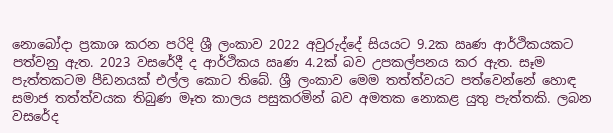නොබෝදා ප්‍රකාශ කරන පරිදි ශ්‍රී ලංකාව 2022 අවුරුද්දේ සියයට 9.2ක ඍණ ආර්ථිකයකට පත්වනු ඇත. 2023 වසරේදී ද ආර්ථිකය ඍණ 4.2ක් බව උපකල්පනය කර ඇත. සෑම පැත්තකටම පීඩනයක් එල්ල කොට තිබේ. ශ්‍රී ලංකාව මෙම තත්ත්වයට පත්වෙන්නේ හොඳ සමාජ තත්ත්වයක තිබුණ මෑත කාලය පසුකරමින් බව අමතක නොකළ යුතු පැත්තකි. ලබන වසරේද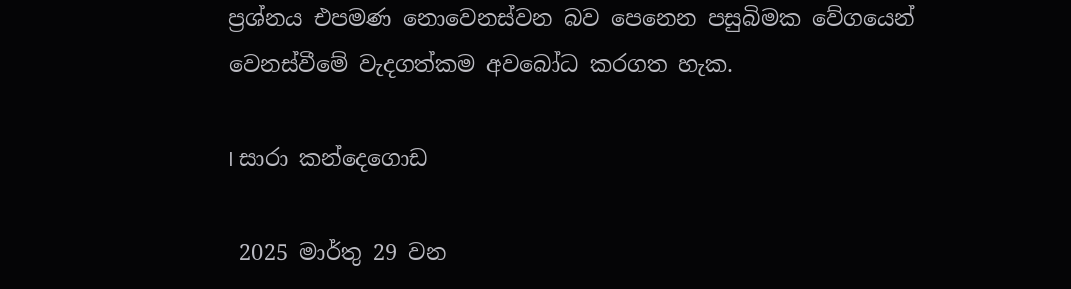ප්‍රශ්නය එපමණ නොවෙනස්වන බව පෙනෙන පසුබිමක වේගයෙන් වෙනස්වීමේ වැදගත්කම අවබෝධ කරගත හැක.

I සාරා කන්දෙගොඩ

 2025 මාර්තු 29 වන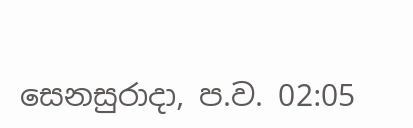සෙනසුරාදා, ප.ව. 02:05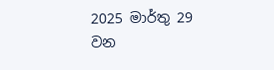2025 මාර්තු 29 වන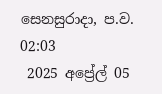සෙනසුරාදා, ප.ව. 02:03
 2025 අප්‍රේල් 05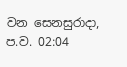වන සෙනසුරාදා, ප.ව. 02:04